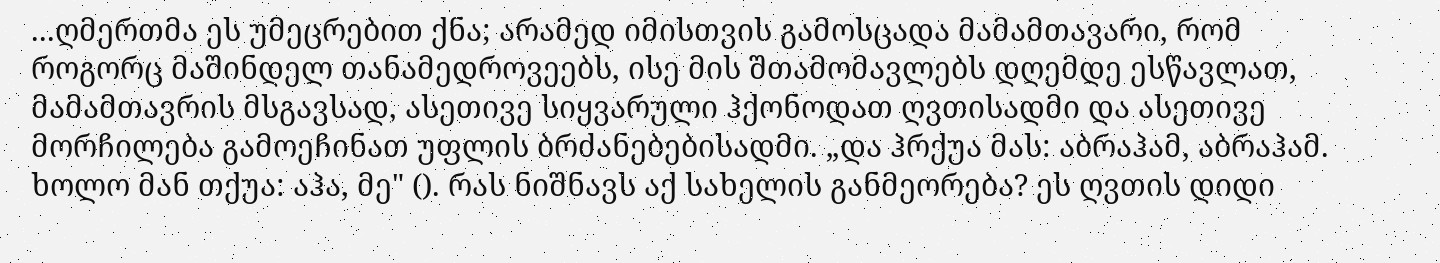...ღმერთმა ეს უმეცრებით ქნა; არამედ იმისთვის გამოსცადა მამამთავარი, რომ როგორც მაშინდელ თანამედროვეებს, ისე მის შთამომავლებს დღემდე ესწავლათ, მამამთავრის მსგავსად, ასეთივე სიყვარული ჰქონოდათ ღვთისადმი და ასეთივე მორჩილება გამოეჩინათ უფლის ბრძანებებისადმი. „და ჰრქუა მას: აბრაჰამ, აბრაჰამ. ხოლო მან თქუა: აჰა, მე" (). რას ნიშნავს აქ სახელის განმეორება? ეს ღვთის დიდი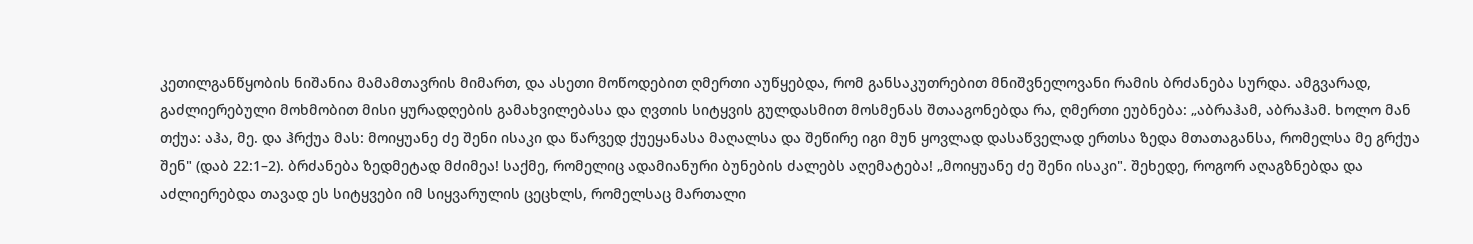კეთილგანწყობის ნიშანია მამამთავრის მიმართ, და ასეთი მოწოდებით ღმერთი აუწყებდა, რომ განსაკუთრებით მნიშვნელოვანი რამის ბრძანება სურდა. ამგვარად, გაძლიერებული მოხმობით მისი ყურადღების გამახვილებასა და ღვთის სიტყვის გულდასმით მოსმენას შთააგონებდა რა, ღმერთი ეუბნება: „აბრაჰამ, აბრაჰამ. ხოლო მან თქუა: აჰა, მე. და ჰრქუა მას: მოიყუანე ძე შენი ისაკი და წარვედ ქუეყანასა მაღალსა და შეწირე იგი მუნ ყოვლად დასაწველად ერთსა ზედა მთათაგანსა, რომელსა მე გრქუა შენ" (დაბ 22:1–2). ბრძანება ზედმეტად მძიმეა! საქმე, რომელიც ადამიანური ბუნების ძალებს აღემატება! „მოიყუანე ძე შენი ისაკი". შეხედე, როგორ აღაგზნებდა და აძლიერებდა თავად ეს სიტყვები იმ სიყვარულის ცეცხლს, რომელსაც მართალი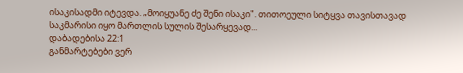ისაკისადმი იტევდა. „მოიყუანე ძე შენი ისაკი". თითოეული სიტყვა თავისთავად საკმარისი იყო მართლის სულის შესარყევად...
დაბადებისა 22:1
განმარტებები ვერ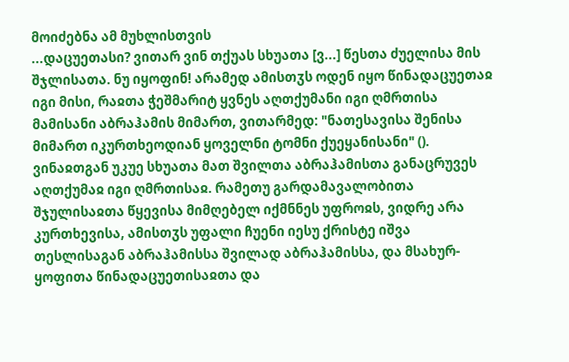მოიძებნა ამ მუხლისთვის
...დაცუეთასი? ვითარ ვინ თქუას სხუათა [ვ...] წესთა ძუელისა მის შჯლისათა. ნუ იყოფინ! არამედ ამისთჳს ოდენ იყო წინადაცუეთაჲ იგი მისი, რაჲთა ჭეშმარიტ ყვნეს აღთქუმანი იგი ღმრთისა მამისანი აბრაჰამის მიმართ, ვითარმედ: "ნათესავისა შენისა მიმართ იკურთხეოდიან ყოველნი ტომნი ქუეყანისანი" (). ვინაჲთგან უკუე სხუათა მათ შვილთა აბრაჰამისთა განაცრუვეს აღთქუმაჲ იგი ღმრთისაჲ. რამეთუ გარდამავალობითა შჯულისაჲთა წყევისა მიმღებელ იქმნნეს უფროჲს, ვიდრე არა კურთხევისა, ამისთჳს უფალი ჩუენი იესუ ქრისტე იშვა თესლისაგან აბრაჰამისსა შვილად აბრაჰამისსა, და მსახურ-ყოფითა წინადაცუეთისაჲთა და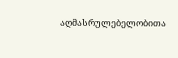აღმასრულებელობითა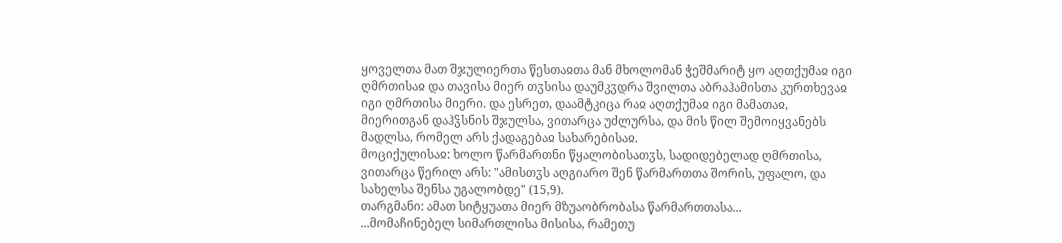ყოველთა მათ შჯულიერთა წესთაჲთა მან მხოლომან ჭეშმარიტ ყო აღთქუმაჲ იგი ღმრთისაჲ და თავისა მიერ თჳსისა დაუმკჳდრა შვილთა აბრაჰამისთა კურთხევაჲ იგი ღმრთისა მიერი. და ესრეთ, დაამტკიცა რაჲ აღთქუმაჲ იგი მამათაჲ, მიერითგან დაჰჴსნის შჯულსა, ვითარცა უძლურსა, და მის წილ შემოიყვანებს მადლსა, რომელ არს ქადაგებაჲ სახარებისაჲ.
მოციქულისაჲ: ხოლო წარმართნი წყალობისათჳს, სადიდებელად ღმრთისა, ვითარცა წერილ არს: "ამისთჳს აღგიარო შენ წარმართთა შორის, უფალო, და სახელსა შენსა უგალობდე" (15,9).
თარგმანი: ამათ სიტყუათა მიერ მზუაობრობასა წარმართთასა...
...მომაჩინებელ სიმართლისა მისისა, რამეთუ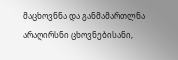მაცხოვნნა და განმამართლნა არაღირსნი ცხოვნებისანი,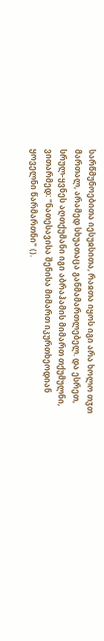სარწმუნოებითა იესუჲსითა, რაჲთა იყოს იგი არა ხოლო თჳთ მართალ, არამედ სხუათაცა განმამართლებელ. და ესრეთ, სრულ-ყვნეს აღთქუმანი იგი აბრაჰამის მიმართ თქუმულნი, ვითარმედ: "ნათესავისა შენისა მიმართ იკურთხეოდიან ყოველნი წარმართნი" ().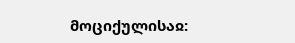მოციქულისაჲ: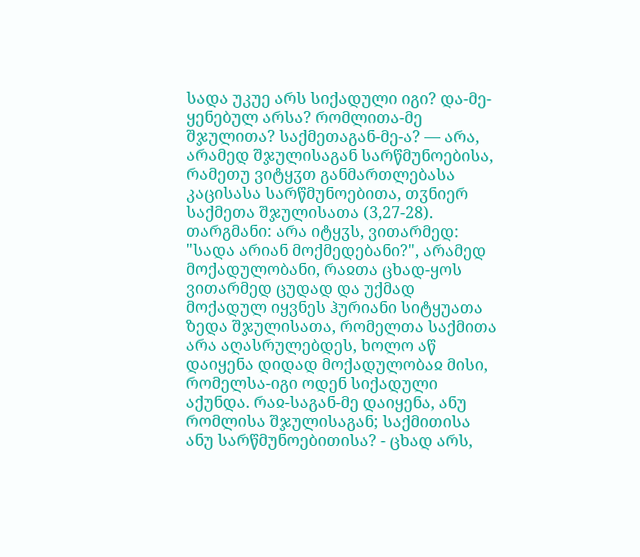სადა უკუე არს სიქადული იგი? და-მე-ყენებულ არსა? რომლითა-მე შჯულითა? საქმეთაგან-მე-ა? — არა, არამედ შჯულისაგან სარწმუნოებისა, რამეთუ ვიტყჳთ განმართლებასა კაცისასა სარწმუნოებითა, თჳნიერ საქმეთა შჯულისათა (3,27-28).
თარგმანი: არა იტყჳს, ვითარმედ: "სადა არიან მოქმედებანი?", არამედ მოქადულობანი, რაჲთა ცხად-ყოს ვითარმედ ცუდად და უქმად მოქადულ იყვნეს ჰურიანი სიტყუათა ზედა შჯულისათა, რომელთა საქმითა არა აღასრულებდეს, ხოლო აწ დაიყენა დიდად მოქადულობაჲ მისი, რომელსა-იგი ოდენ სიქადული აქუნდა. რაჲ-საგან-მე დაიყენა, ანუ რომლისა შჯულისაგან; საქმითისა ანუ სარწმუნოებითისა? - ცხად არს,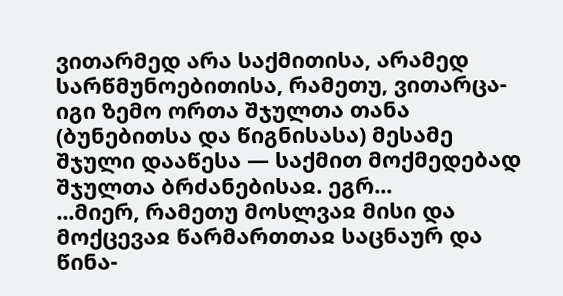ვითარმედ არა საქმითისა, არამედ სარწმუნოებითისა, რამეთუ, ვითარცა-იგი ზემო ორთა შჯულთა თანა (ბუნებითსა და წიგნისასა) მესამე შჯული დააწესა — საქმით მოქმედებად შჯულთა ბრძანებისაჲ. ეგრ...
...მიერ, რამეთუ მოსლვაჲ მისი და მოქცევაჲ წარმართთაჲ საცნაურ და წინა-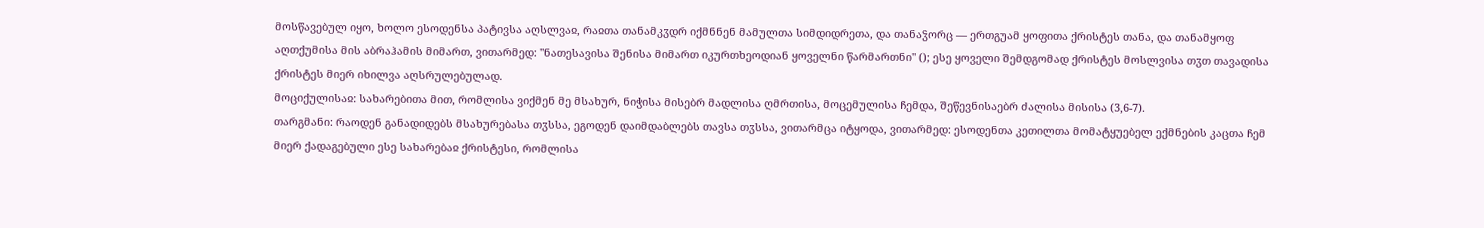მოსწავებულ იყო, ხოლო ესოდენსა პატივსა აღსლვაჲ, რაჲთა თანამკჳდრ იქმნნენ მამულთა სიმდიდრეთა, და თანაჴორც — ერთგუამ ყოფითა ქრისტეს თანა, და თანამყოფ აღთქუმისა მის აბრაჰამის მიმართ, ვითარმედ: "ნათესავისა შენისა მიმართ იკურთხეოდიან ყოველნი წარმართნი" (); ესე ყოველი შემდგომად ქრისტეს მოსლვისა თჳთ თავადისა ქრისტეს მიერ იხილვა აღსრულებულად.
მოციქულისაჲ: სახარებითა მით, რომლისა ვიქმენ მე მსახურ, ნიჭისა მისებრ მადლისა ღმრთისა, მოცემულისა ჩემდა, შეწევნისაებრ ძალისა მისისა (3,6-7).
თარგმანი: რაოდენ განადიდებს მსახურებასა თჳსსა, ეგოდენ დაიმდაბლებს თავსა თჳსსა, ვითარმცა იტყოდა, ვითარმედ: ესოდენთა კეთილთა მომატყუებელ ექმნების კაცთა ჩემ მიერ ქადაგებული ესე სახარებაჲ ქრისტესი, რომლისა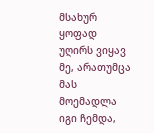მსახურ ყოფად უღირს ვიყავ მე, არათუმცა მას მოემადლა იგი ჩემდა,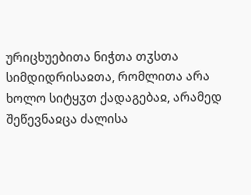ურიცხუებითა ნიჭთა თჳსთა სიმდიდრისაჲთა, რომლითა არა ხოლო სიტყჳთ ქადაგებაჲ, არამედ შეწევნაჲცა ძალისა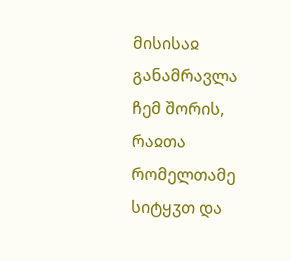მისისაჲ განამრავლა ჩემ შორის, რაჲთა რომელთამე სიტყჳთ და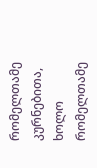რომელთამე კურნებითა, ხოლო რომელთამე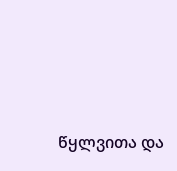წყლვითა და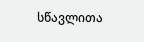სწავლითა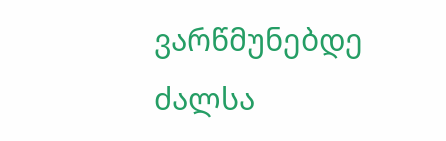ვარწმუნებდე ძალსა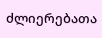ძლიერებათა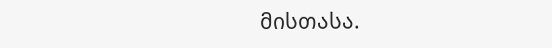მისთასა.